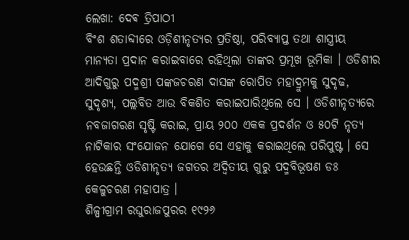ଲେଖା: ଦେଵ ତ୍ରିପାଠୀ
ବିଂଶ ଶତାବ୍ଦୀରେ ଓଡ଼ିଶୀନୃତ୍ୟର ପ୍ରତିଷ୍ଠା, ପରିବ୍ୟାପ୍ତ ତଥା ଶାସ୍ତ୍ରୀୟ ମାନ୍ୟତା ପ୍ରଦାନ କରାଇବାରେ ରହିଥିଲା ତାଙ୍କର ପ୍ରମୂଖ ଭୂମିକା । ଓଡିଶୀର ଆଦିଗୁରୁ ପଦ୍ମଶ୍ରୀ ପଙ୍କଜଚରଣ ଦାସଙ୍କ ରୋପିତ ମହାଦ୍ରୁମକୁ ସୁଦୃଢ, ସୁଦୃଶ୍ୟ, ପଲ୍ଲବିତ ଆଉ ବିକଶିତ କରାଇପାରିଥିଲେ ସେ । ଓଡିଶୀନୃତ୍ୟରେ ନବଜାଗରଣ ସୃଷ୍ଟି କରାଇ, ପ୍ରାୟ ୨୦୦ ଏକକ ପ୍ରଦର୍ଶନ ଓ ୫୦ଟି ନୃତ୍ୟ ନାଟିକାର ସଂଯୋଜନ ଯୋଗେ ସେ ଏହାକୁ କରାଇଥିଲେ ପରିପୁଷ୍ଟ । ସେ ହେଉଛନ୍ତି ଓଡିଶୀନୃତ୍ୟ ଜଗତର ଅଦ୍ୱିତୀୟ ଗୁରୁ ପଦ୍ମବିଭୂଷଣ ଡଃ କେଳୁଚରଣ ମହାପାତ୍ର ।
ଶିଳ୍ପୀଗ୍ରାମ ରଘୁରାଜପୁରର ୧୯୨୬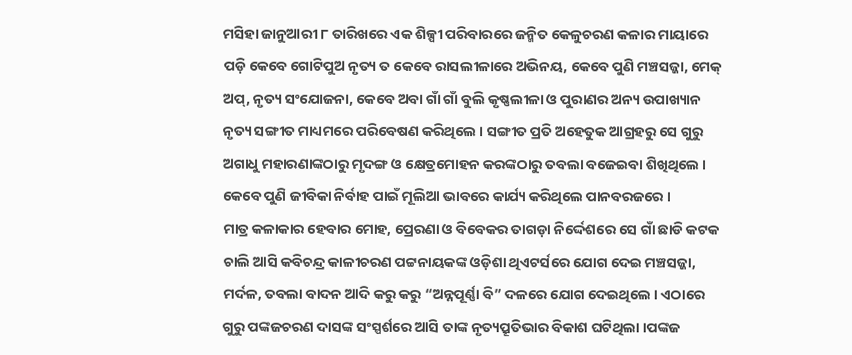ମସିହା ଜାନୁଆରୀ ୮ ତାରିଖରେ ଏକ ଶିଳ୍ପୀ ପରିବାରରେ ଜନ୍ମିତ କେଳୁଚରଣ କଳାର ମାୟାରେ ପଡ଼ି କେବେ ଗୋଟିପୁଅ ନୃତ୍ୟ ତ କେବେ ରାସଲୀଳାରେ ଅଭିନୟ, କେବେ ପୁଣି ମଞ୍ଚସଜ୍ଜା, ମେକ୍ ଅପ୍, ନୃତ୍ୟ ସଂଯୋଜନା, କେବେ ଅବା ଗାଁ ଗାଁ ବୁଲି କୃଷ୍ଣଲୀଳା ଓ ପୁରାଣର ଅନ୍ୟ ଉପାଖ୍ୟାନ ନୃତ୍ୟ ସଙ୍ଗୀତ ମାଧ୍ୟମରେ ପରିବେଷଣ କରିଥିଲେ । ସଙ୍ଗୀତ ପ୍ରତି ଅହେତୁକ ଆଗ୍ରହରୁ ସେ ଗୁରୁ ଅଗାଧୁ ମହାରଣାଙ୍କଠାରୁ ମୃଦଙ୍ଗ ଓ କ୍ଷେତ୍ରମୋହନ କରଙ୍କଠାରୁ ତବଲା ବଜେଇବା ଶିଖିଥିଲେ । କେବେ ପୁଣି ଜୀବିକା ନିର୍ବାହ ପାଇଁ ମୂଲିଆ ଭାବରେ କାର୍ଯ୍ୟ କରିଥିଲେ ପାନବରଜରେ ।
ମାତ୍ର କଳାକାର ହେବାର ମୋହ, ପ୍ରେରଣା ଓ ବିବେକର ତାଗଡ଼ା ନିର୍ଦ୍ଦେଶରେ ସେ ଗାଁ ଛାଡି କଟକ ଚାଲି ଆସି କବିଚନ୍ଦ୍ର କାଳୀଚରଣ ପଟ୍ଟନାୟକଙ୍କ ଓଡ଼ିଶା ଥିଏଟର୍ସରେ ଯୋଗ ଦେଇ ମଞ୍ଚସଜ୍ଜା, ମର୍ଦଳ, ତବଲା ବାଦନ ଆଦି କରୁ କରୁ “ଅନ୍ନପୂର୍ଣ୍ଣା ବି” ଦଳରେ ଯୋଗ ଦେଇଥିଲେ । ଏଠାରେ ଗୁରୁ ପଙ୍କଜଚରଣ ଦାସଙ୍କ ସଂସ୍ପର୍ଶରେ ଆସି ତାଙ୍କ ନୃତ୍ୟପ୍ରୂତିଭାର ବିକାଶ ଘଟିଥିଲା ।ପଙ୍କଜ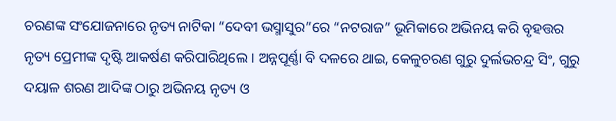ଚରଣଙ୍କ ସଂଯୋଜନାରେ ନୃତ୍ୟ ନାଟିକା “ଦେବୀ ଭସ୍ମାସୁର”ରେ “ନଟରାଜ” ଭୂମିକାରେ ଅଭିନୟ କରି ବୃହତ୍ତର ନୃତ୍ୟ ପ୍ରେମୀଙ୍କ ଦୃଷ୍ଟି ଆକର୍ଷଣ କରିପାରିଥିଲେ । ଅନ୍ନପୂର୍ଣ୍ଣା ବି ଦଳରେ ଥାଇ, କେଳୁଚରଣ ଗୁରୁ ଦୁର୍ଲଭଚନ୍ଦ୍ର ସିଂ, ଗୁରୁ ଦୟାଳ ଶରଣ ଆଦିଙ୍କ ଠାରୁ ଅଭିନୟ ନୃତ୍ୟ ଓ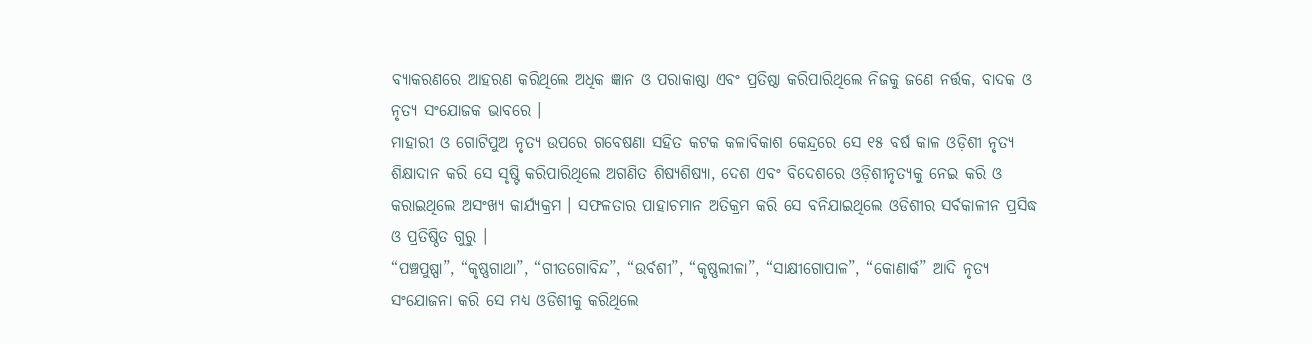ବ୍ୟାକରଣରେ ଆହରଣ କରିଥିଲେ ଅଧିକ ଜ୍ଞାନ ଓ ପରାକାଷ୍ଠା ଏବଂ ପ୍ରତିଷ୍ଠା କରିପାରିଥିଲେ ନିଜକୁ ଜଣେ ନର୍ତ୍ତକ, ବାଦକ ଓ ନୃତ୍ୟ ସଂଯୋଜକ ଭାବରେ ।
ମାହାରୀ ଓ ଗୋଟିପୁଅ ନୃତ୍ୟ ଉପରେ ଗବେଷଣା ସହିତ କଟକ କଳାବିକାଶ କେନ୍ଦ୍ରରେ ସେ ୧୫ ବର୍ଷ କାଳ ଓଡ଼ିଶୀ ନୃତ୍ୟ ଶିକ୍ଷାଦାନ କରି ସେ ସୃଷ୍ଟି କରିପାରିଥିଲେ ଅଗଣିତ ଶିଷ୍ୟଶିଷ୍ୟା, ଦେଶ ଏବଂ ବିଦେଶରେ ଓଡ଼ିଶୀନୃତ୍ୟକୁ ନେଇ କରି ଓ କରାଇଥିଲେ ଅସଂଖ୍ୟ କାର୍ଯ୍ୟକ୍ରମ । ସଫଳତାର ପାହାଚମାନ ଅତିକ୍ରମ କରି ସେ ବନିଯାଇଥିଲେ ଓଡିଶୀର ସର୍ବକାଳୀନ ପ୍ରସିଦ୍ଧ ଓ ପ୍ରତିଷ୍ଠିତ ଗୁରୁ ।
“ପଞ୍ଚପୁଷ୍ପା”, “କୃଷ୍ଣଗାଥା”, “ଗୀତଗୋବିନ୍ଦ”, “ଉର୍ବଶୀ”, “କୃଷ୍ଣଲୀଳା”, “ସାକ୍ଷୀଗୋପାଳ”, “କୋଣାର୍କ” ଆଦି ନୃତ୍ୟ ସଂଯୋଜନା କରି ସେ ମଧ୍ୟ ଓଡିଶୀକୁ କରିଥିଲେ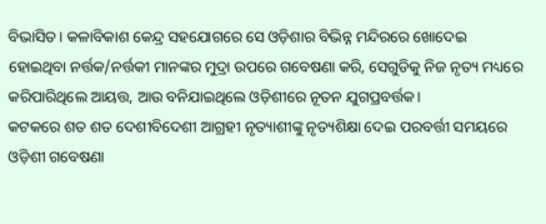ବିଭାସିତ। କଳାବିକାଶ କେନ୍ଦ୍ର ସହଯୋଗରେ ସେ ଓଡ଼ିଶାର ବିଭିନ୍ନ ମନ୍ଦିରରେ ଖୋଦେଇ ହୋଇଥିବା ନର୍ତ୍ତକ/ନର୍ତ୍ତକୀ ମାନଙ୍କର ମୁଦ୍ରା ଉପରେ ଗବେଷଣା କରି, ସେଗୁଡିକୁ ନିଜ ନୃତ୍ୟ ମଧ୍ୟରେ କରିପାରିଥିଲେ ଆୟତ୍ତ, ଆଉ ବନିଯାଇଥିଲେ ଓଡ଼ିଶୀରେ ନୂତନ ଯୁଗପ୍ରବର୍ତ୍ତକ।
କଟକରେ ଶତ ଶତ ଦେଶୀବିଦେଶୀ ଆଗ୍ରହୀ ନୃତ୍ୟାଶୀଙ୍କୁ ନୃତ୍ୟଶିକ୍ଷା ଦେଇ ପରବର୍ତ୍ତୀ ସମୟରେ ଓଡ଼ିଶୀ ଗବେଷଣା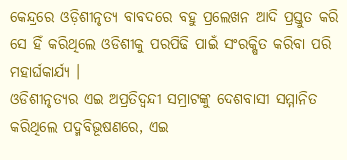କେନ୍ଦ୍ରରେ ଓଡ଼ିଶୀନୃତ୍ୟ ବାବଦରେ ବହୁ ପ୍ରଲେଖନ ଆଦି ପ୍ରସ୍ତୁତ କରି ସେ ହିଁ କରିଥିଲେ ଓଡିଶୀକୁ ପରପିଢି ପାଇଁ ସଂରକ୍ଷିତ କରିବା ପରି ମହାର୍ଘକାର୍ଯ୍ୟ ।
ଓଡିଶୀନୃତ୍ୟର ଏଇ ଅପ୍ରତିଦ୍ଵନ୍ଦୀ ସମ୍ରାଟଙ୍କୁ ଦେଶବାସୀ ସମ୍ମାନିତ କରିଥିଲେ ପଦ୍ମବିଭୂଷଣରେ, ଏଇ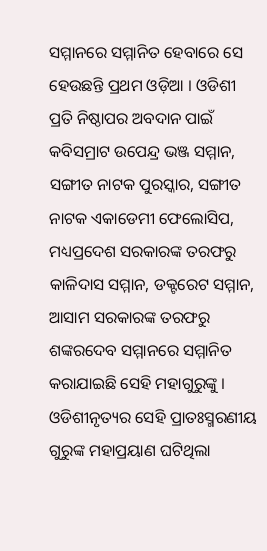ସମ୍ମାନରେ ସମ୍ମାନିତ ହେବାରେ ସେ ହେଉଛନ୍ତି ପ୍ରଥମ ଓଡ଼ିଆ । ଓଡିଶୀ ପ୍ରତି ନିଷ୍ଠାପର ଅବଦାନ ପାଇଁ କବିସମ୍ରାଟ ଉପେନ୍ଦ୍ର ଭଞ୍ଜ ସମ୍ମାନ, ସଙ୍ଗୀତ ନାଟକ ପୁରସ୍କାର, ସଙ୍ଗୀତ ନାଟକ ଏକାଡେମୀ ଫେଲୋସିପ, ମଧ୍ୟପ୍ରଦେଶ ସରକାରଙ୍କ ତରଫରୁ କାଳିଦାସ ସମ୍ମାନ, ଡକ୍ଟରେଟ ସମ୍ମାନ, ଆସାମ ସରକାରଙ୍କ ତରଫରୁ ଶଙ୍କରଦେବ ସମ୍ମାନରେ ସମ୍ମାନିତ କରାଯାଇଛି ସେହି ମହାଗୁରୁଙ୍କୁ ।
ଓଡିଶୀନୃତ୍ୟର ସେହି ପ୍ରାତଃସ୍ମରଣୀୟ ଗୁରୁଙ୍କ ମହାପ୍ରୟାଣ ଘଟିଥିଲା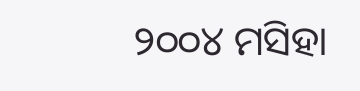୨୦୦୪ ମସିହା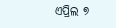ଏପ୍ରିଲ ୭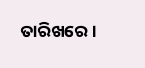ତାରିଖରେ ।